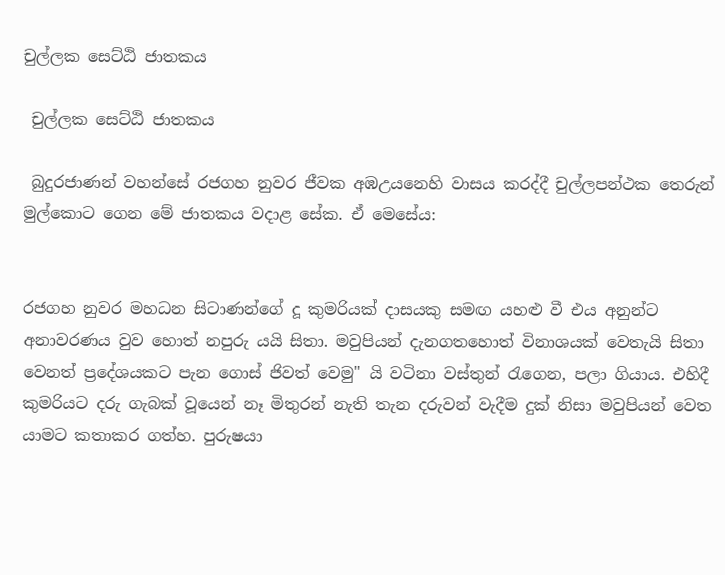චුල්ලක සෙට්ඨි ජාතකය

 චුල්ලක සෙට්ඨි ජාතකය

 බුදුරජාණන් වහන්සේ රජගහ නුවර ජීවක අඹඋයනෙහි වාසය කරද්දී චුල්ලපන්ථක තෙරුන් මුල්කොට ගෙන මේ ජාතකය වදාළ සේක. ඒ මෙසේය:


රජගහ නුවර මහධන සිටාණන්ගේ දූ කුමරියක් දාසයකු සමඟ යහළු වී එය අනුන්ට අනාවරණය වුව හොත් නපුරු යයි සිතා. මවුපියන් දැනගතහොත් විනාශයක් වෙතැයි සිතා වෙනත් ප්‍රදේශයකට පැන ගොස් ජිවත් වෙමු" යි වටිනා වස්තුන් රැගෙන, පලා ගියාය. එහිදී කුමරියට දරු ගැබක් වූයෙන් නෑ මිතුරන් නැති තැන දරුවන් වැදීම දුක් නිසා මවුපියන් වෙත යාමට කතාකර ගත්හ. පුරුෂයා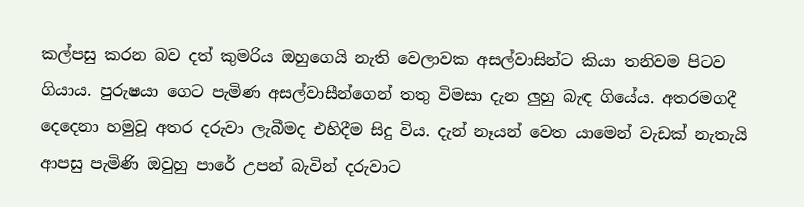කල්පසු කරන බව දත් කුමරිය ඔහුගෙයි නැති වෙලාවක අසල්වාසින්ට කියා තනිවම පිටව ගියාය. පුරුෂයා ගෙට පැමිණ අසල්වාසීන්ගෙන් තතු විමසා දැන ලුහු බැඳ ගියේය. අතරමගදී දෙදෙනා හමුවූ අතර දරුවා ලැබීමද එහිදීම සිදු විය. දැන් නෑයන් වෙත යාමෙන් වැඩක් නැතැයි ආපසු පැමිණි ඔවුහු පාරේ උපන් බැවින් දරුවාට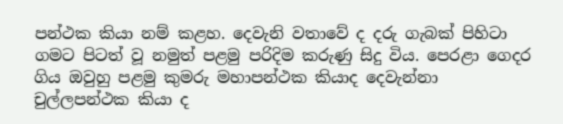පන්ථක කියා නම් කළහ. දෙවැනි වතාවේ ද දරු ගැබක් පිහිටා ගමට පිටත් වූ නමුත් පළමු පරිදිම කරුණු සිදු විය. පෙරළා ගෙදර ගිය ඔවුහු පළමු කුමරු මහාපන්ථක කියාද දෙවැන්නා චුල්ලපන්ථක කියා ද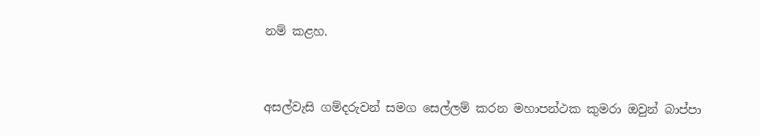නම් කළහ.


අසල්වැසි ගම්දරුවන් සමග සෙල්ලම් කරන මහාපන්ථක කුමරා ඔවුන් බාප්පා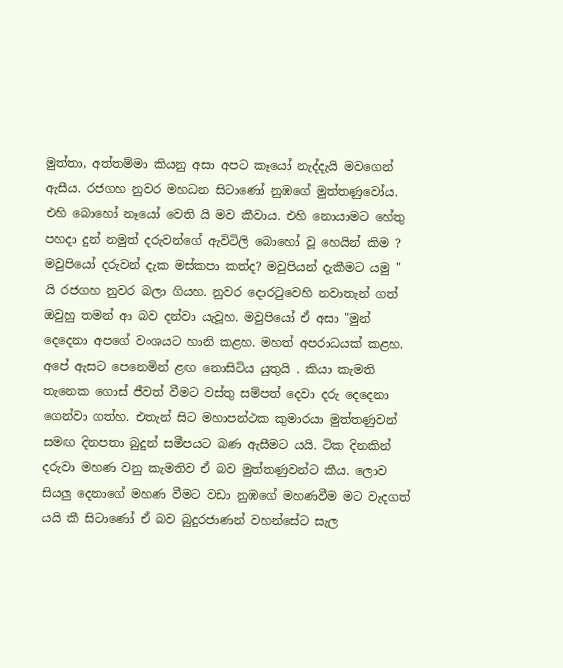මුත්තා, අත්තම්මා කියනු අසා අපට කෑයෝ නැද්දැයි මවගෙන් ඇසීය. රජගහ නුවර මහධන සිටාණෝ නුඹගේ මුත්තණුවෝය. එහි බොහෝ නෑයෝ වෙති යි මව කීවාය. එහි නොයාමට හේතු පහදා දුන් නමුත් දරුවන්ගේ ඇවිටිලි බොහෝ වූ හෙයින් කිම ? මවුපියෝ දරුවන් දැක මස්කපා කත්ද? මවුපියන් දැකීමට යමු " යි රජගහ නුවර බලා ගියහ. නුවර දොරටුවෙහි නවාතැන් ගත් ඔවුහු තමන් ආ බව දන්වා යැවූහ. මවුපියෝ ඒ අසා "මුන් දෙදෙනා අපගේ වංශයට හානි කළහ. මහත් අපරාධයක් කළහ. අපේ ඇසට පෙනෙමින් ළඟ නොසිටිය යුතුයි . කියා කැමති තැනෙක ගොස් ජීවත් වීමට වස්තු සම්පත් දෙවා දරු දෙදෙනා ගෙන්වා ගත්හ. එතැන් සිට මහාපන්ථක කුමාරයා මුත්තණුවන් සමඟ දිනපතා බුදුන් සමීපයට බණ ඇසීමට යයි. ටික දිනකින් දරුවා මහණ වනු කැමතිව ඒ බව මුත්තණුවන්ට කීය. ලොව සියලු දෙනාගේ මහණ වීමට වඩා නුඹගේ මහණවීම මට වැදගත් යයි කී සිටාණෝ ඒ බව බුදුරජාණන් වහන්සේට සැල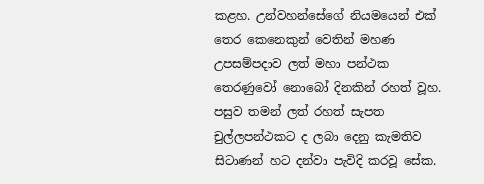කළහ. උන්වහන්සේගේ නියමයෙන් එක් තෙර කෙනෙකුන් වෙතින් මහණ උපසම්පදාව ලත් මහා පන්ථක තෙරණුවෝ නොබෝ දිනකින් රහත් වූහ. පසුව තමන් ලත් රහත් සැපත චුල්ලපන්ථකට ද ලබා දෙනු කැමතිව සිටාණන් හට දන්වා පැවිදි කරවූ සේක.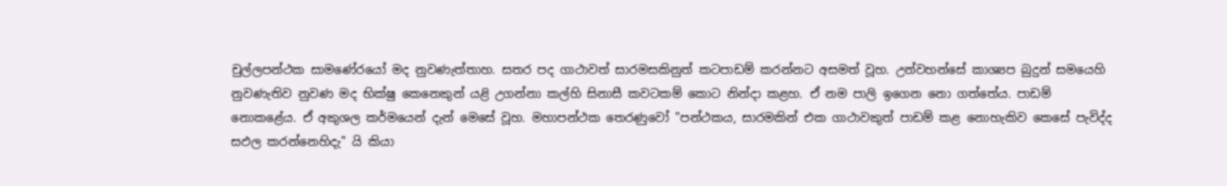චුල්ලපන්ථක සාමණේරයෝ මද නුවණැත්තාහ. සතර පද ගාථාවත් සාරමසකිනුත් කටපාඩම් කරන්නට අසමත් වූහ. උන්වහන්සේ කාශ්‍යප බුදුන් සමයෙහි නුවණැතිව නුවණ මද භික්ෂු කෙනෙකුන් යළි උගන්නා කල්හි සිනාසී කවටකම් කොට නින්දා කළහ. ඒ නම පාලි ඉගෙන නො ගත්තේය. පාඩම් නොකළේය. ඒ අකුශල කර්මයෙන් දැන් මෙසේ වූහ. මහාපන්ථක තෙරණුවෝ "පන්ථකය, සාරමකින් එක ගාථාවකුත් පාඩම් කළ නොහැකිව කෙසේ පැවිද්ද සඵල කරන්නෙහිදැ'' යි කියා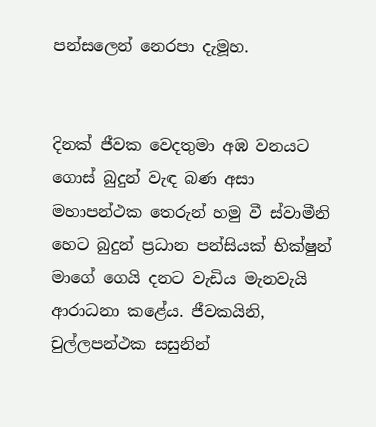පන්සලෙන් නෙරපා දැමූහ.


දිනක් ජීවක වෙදතුමා අඹ වනයට ගොස් බුදුන් වැඳ බණ අසා මහාපන්ථක තෙරුන් හමු වී ස්වාමීනි හෙට බුදුන් ප්‍රධාන පන්සියක් භික්ෂුන් මාගේ ගෙයි දනට වැඩිය මැනවැයි ආරාධනා කළේය. ජීවකයිනි, චුල්ලපන්ථක සසුනින්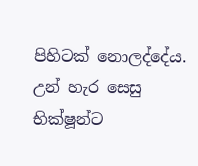පිහිටක් නොලද්දේය. උන් හැර සෙසු භික්ෂූන්ට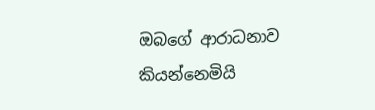ඔබගේ ආරාධනාව කියන්නෙමියි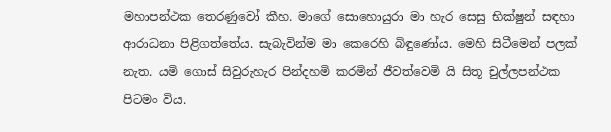මහාපන්ථක තෙරණුවෝ කීහ. මාගේ සොහොයුරා මා හැර සෙසු භික්ෂුන් සඳහා ආරාධනා පිළිගත්තේය. සැබැවින්ම මා කෙරෙහි බිඳුණෝය. මෙහි සිටීමෙන් පලක් නැත. යමි ගොස් සිවුරුහැර පින්දහමි කරමින් ජීවත්වෙමි යි සිතූ චුල්ලපන්ථක පිටමං විය.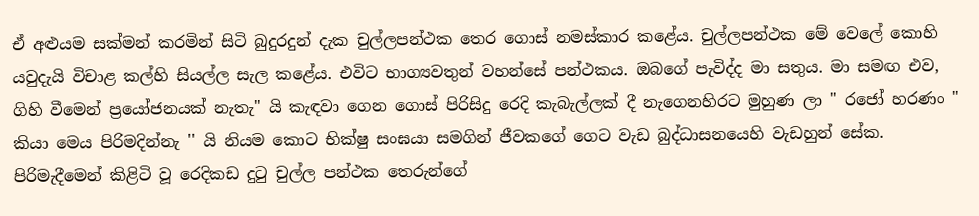ඒ අළුයම සක්මන් කරමින් සිටි බුදුරදුන් දැක චුල්ලපන්ථක තෙර ගොස් නමස්කාර කළේය. චුල්ලපන්ථක මේ වෙලේ කොහි යවුදැයි විචාළ කල්හි සියල්ල සැල කළේය. එවිට භාග්‍යවතුන් වහන්සේ පන්ථකය. ඔබගේ පැවිද්ද මා සතුය. මා සමඟ එව, ගිහි වීමෙන් ප්‍රයෝජනයක් නැතැ" යි කැඳවා ගෙන ගොස් පිරිසිදු රෙදි කැබැල්ලක් දී නැගෙනහිරට මුහුණ ලා " රජෝ හරණං " කියා මෙය පිරිමදින්නැ '' යි නියම කොට භික්ෂු සංඝයා සමගින් ජීවකගේ ගෙට වැඩ බුද්ධාසනයෙහි වැඩහුන් සේක. පිරිමැදීමෙන් කිළිටි වූ රෙදිකඩ දුටු චුල්ල පන්ථක තෙරුන්ගේ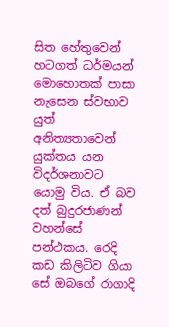සිත හේතුවෙන් හටගත් ධර්මයන් මොහොතක් පාසා නැසෙන ස්වභාව යුත් අනිත්‍යතාවෙන් යුක්තය යන විදර්ශනාවට යොමු විය. ඒ බව දත් බුදුරජාණන් වහන්සේ පන්ථකය. රෙදි කඩ කිලිටිව ගියා සේ ඔබගේ රාගාදි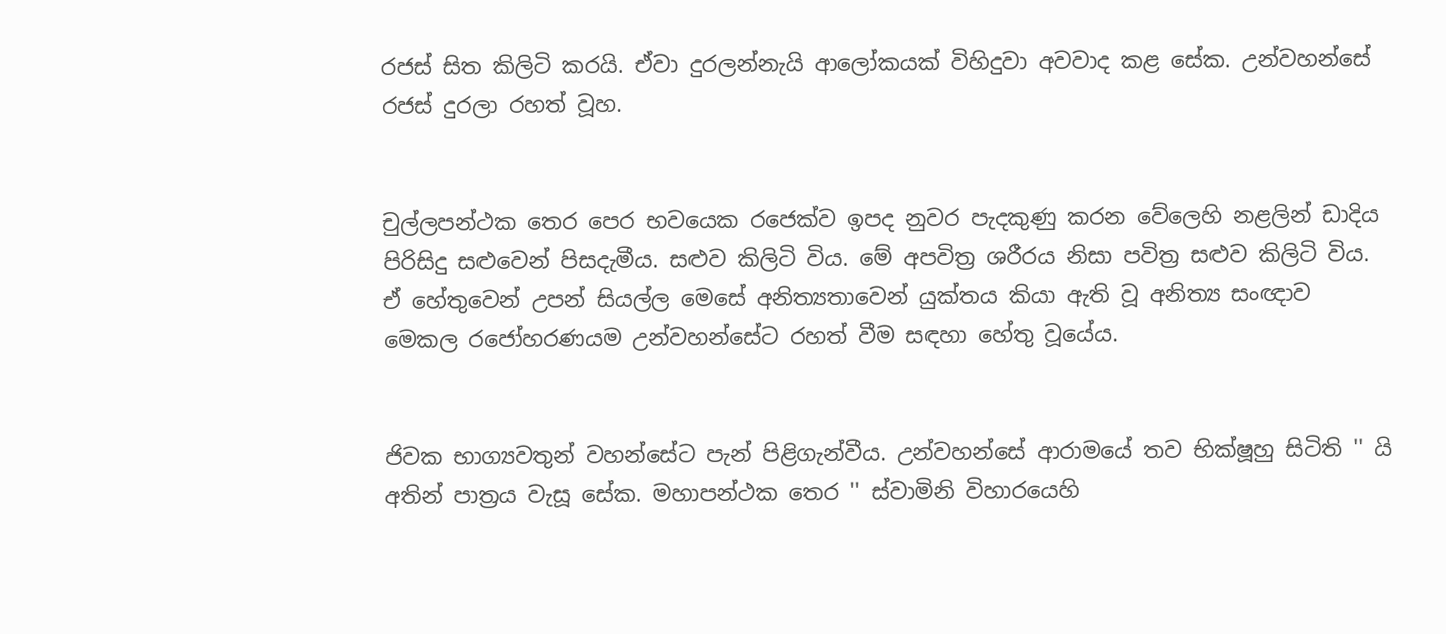රජස් සිත කිලිටි කරයි. ඒවා දුරලන්නැයි ආලෝකයක් විහිදුවා අවවාද කළ සේක. උන්වහන්සේ රජස් දුරලා රහත් වූහ.


චුල්ලපන්ථක තෙර පෙර භවයෙක රජෙක්ව ඉපද නුවර පැදකුණු කරන වේලෙහි නළලින් ඩාදිය පිරිසිදු සළුවෙන් පිසදැමීය. සළුව කිලිටි විය. මේ අපවිත්‍ර ශරීරය නිසා පවිත්‍ර සළුව කිලිටි විය. ඒ හේතුවෙන් උපන් සියල්ල මෙසේ අනිත්‍යතාවෙන් යුක්තය කියා ඇති වූ අනිත්‍ය සංඥාව මෙකල රජෝහරණයම උන්වහන්සේට රහත් වීම සඳහා හේතු වූයේය.


ජිවක භාග්‍යවතුන් වහන්සේට පැන් පිළිගැන්වීය. උන්වහන්සේ ආරාමයේ තව භික්ෂූහු සිටිති '' යි අතින් පාත්‍රය වැසූ සේක. මහාපන්ථක තෙර '' ස්වාමිනි විහාරයෙහි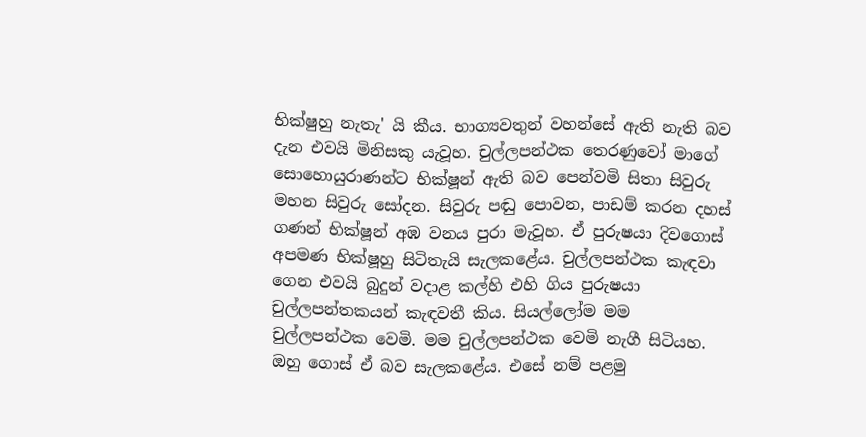භික්ෂුහු නැතැ' යි කීය. භාග්‍යවතුන් වහන්සේ ඇති නැති බව දැන එවයි මිනිසකු යැවූහ. චුල්ලපන්ථක තෙරණුවෝ මාගේ සොහොයුරාණන්ට භික්ෂූන් ඇති බව පෙන්වමි සිතා සිවුරු මහන සිවුරු සෝදන. සිවුරු පඬු පොවන, පාඩම් කරන දහස් ගණන් භික්ෂූන් අඹ වනය පුරා මැවූහ. ඒ පුරුෂයා දිවගොස් අපමණ භික්ෂූහු සිටිතැයි සැලකළේය. චුල්ලපන්ථක කැඳවා ගෙන එවයි බුදුන් වදාළ කල්හි එහි ගිය පුරුෂයා චුල්ලපන්තකයන් කැඳවතී කිය. සියල්ලෝම මම චුල්ලපන්ථක වෙමි. මම චුල්ලපන්ථක වෙමි නැගී සිටියහ. ඔහු ගොස් ඒ බව සැලකළේය. එසේ නම් පළමු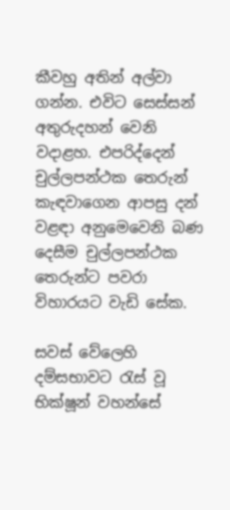කීවහු අතින් අල්වා ගන්න. එවිට සෙස්සන් අතුරුදහන් වෙනි වදාළහ. එපරිද්දෙන් චුල්ලපන්ථක තෙරුන් කැඳවාගෙන ආපසු දන් වළඳා අනුමෙවෙනි බණ දෙසීම චුල්ලපන්ථක තෙරුන්ට පවරා විහාරයට වැඩි සේක.

සවස් වේලෙහි දම්සභාවට රැස් වූ භික්ෂූන් වහන්සේ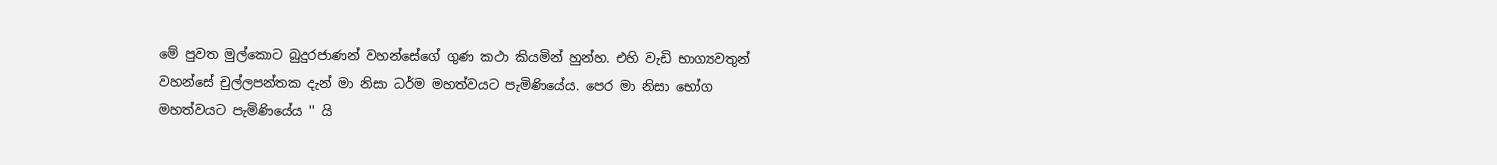මේ පුවත මුල්කොට බුදුරජාණන් වහන්සේගේ ගුණ කථා කියමින් හුන්හ. එහි වැඩි භාග්‍යවතුන් වහන්සේ චුල්ලපන්තක දැන් මා නිසා ධර්ම මහත්වයට පැමිණියේය. පෙර මා නිසා භෝග මහත්වයට පැමිණියේය '' යි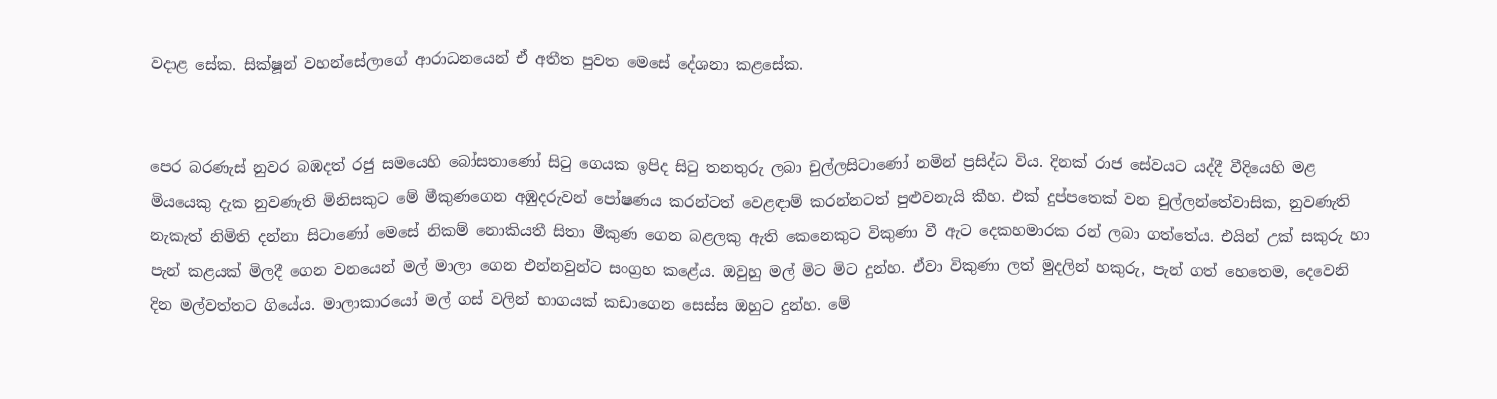වදාළ සේක. සික්ෂූන් වහන්සේලාගේ ආරාධනයෙන් ඒ අතීත පුවත මෙසේ දේශනා කළසේක.


පෙර බරණැස් නුවර බඹදත් රජු සමයෙහි බෝසතාණෝ සිටු ගෙයක ඉපිද සිටු තනතුරු ලබා චුල්ලසිටාණෝ නමින් ප්‍රසිද්ධ විය. දිනක් රාජ සේවයට යද්දී වීදියෙහි මළ මියයෙකු දැක නුවණැති මිනිසකුට මේ මීකුණගෙන අඹුදරුවන් පෝෂණය කරන්ටත් වෙළඳාම් කරන්නටත් පුළුවනැයි කීහ. එක් දුප්පතෙක් වන චුල්ලන්තේවාසික, නුවණැති නැකැත් නිමිති දන්නා සිටාණෝ මෙසේ නිකම් නොකියතී සිතා මීකුණ ගෙන බළලකු ඇති කෙනෙකුට විකුණා වී ඇට දෙකහමාරක රන් ලබා ගත්තේය. එයින් උක් සකුරු හා පැන් කළයක් මිලදී ගෙන වනයෙන් මල් මාලා ගෙන එන්නවුන්ට සංග්‍රහ කළේය. ඔවුහු මල් මිට මිට දුන්හ. ඒවා විකුණා ලත් මුදලින් හකුරු, පැන් ගත් හෙතෙම, දෙවෙනි දින මල්වත්තට ගියේය. මාලාකාරයෝ මල් ගස් වලින් භාගයක් කඩාගෙන සෙස්ස ඔහුට දුන්හ. මේ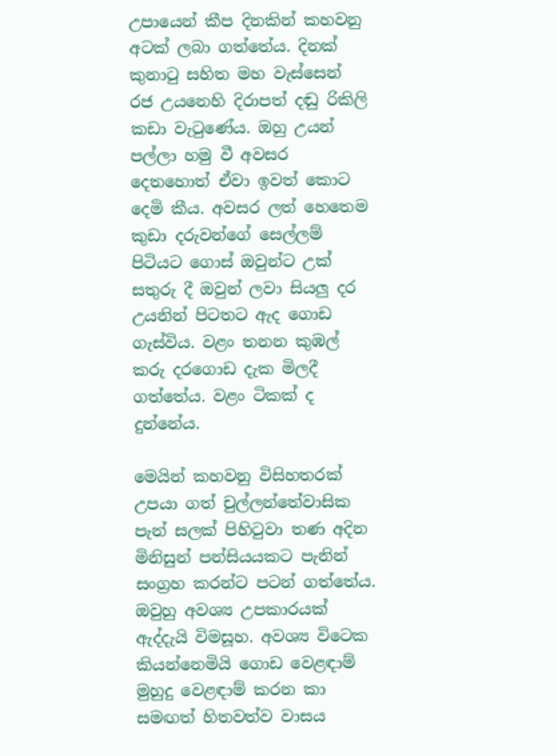උපායෙන් කීප දිනකින් කහවනු අටක් ලබා ගත්තේය. දිනක් කුනාටු සහිත මහ වැස්සෙන් රජ උයනෙහි දිරාපත් දඬු රිකිලි කඩා වැටුණේය. ඔහු උයන් පල්ලා හමු වී අවසර දෙතහොත් ඒවා ඉවත් කොට දෙමි කීය. අවසර ලත් හෙතෙම කුඩා දරුවන්ගේ සෙල්ලම් පිටියට ගොස් ඔවුන්ට උක් සතුරු දී ඔවුන් ලවා සියලු දර උයනින් පිටතට ඇද ගොඩ ගැස්විය. වළං තනන කුඹල් කරු දරගොඩ දැක මිලදී ගත්තේය. වළං ටිකක් ද දුන්නේය.

මෙයින් කහවනු විසිහතරක් උපයා ගත් චුල්ලන්තේවාසික පැන් සලක් පිහිටුවා තණ අදින මිනිසුන් පන්සියයකට පැනින් සංග්‍රහ කරන්ට පටන් ගත්තේය. ඔවුහු අවශ්‍ය උපකාරයක් ඇද්දැයි විමසූහ. අවශ්‍ය විටෙක කියන්නෙමියි ගොඩ වෙළඳාම් මුහුදු වෙළඳාම් කරන කා සමඟත් හිතවත්ව වාසය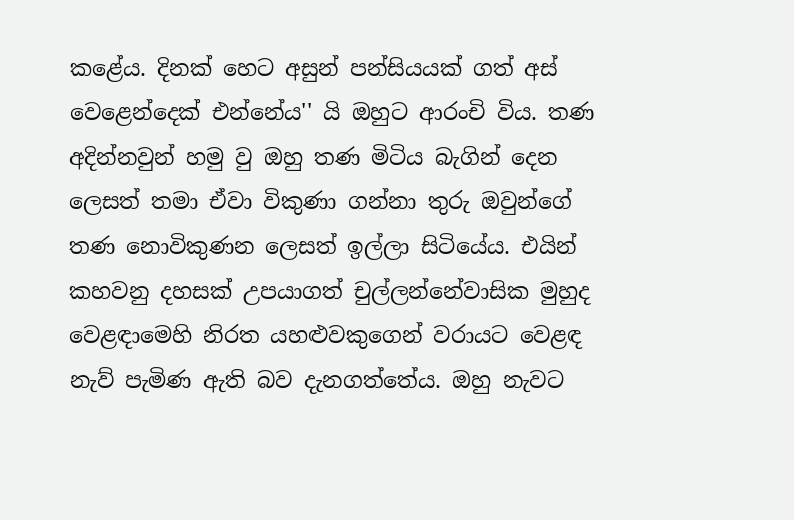කළේය. දිනක් හෙට අසුන් පන්සියයක් ගත් අස් වෙළෙන්දෙක් එන්නේය'' යි ඔහුට ආරංචි විය. තණ අදින්නවුන් හමු වු ඔහු තණ මිටිය බැගින් දෙන ලෙසත් තමා ඒවා විකුණා ගන්නා තුරු ඔවුන්ගේ තණ නොවිකුණන ලෙසත් ඉල්ලා සිටියේය. එයින් කහවනු දහසක් උපයාගත් චුල්ලන්නේවාසික මුහුද වෙළඳාමෙහි නිරත යහළුවකුගෙන් වරායට වෙළඳ නැව් පැමිණ ඇති බව දැනගත්තේය. ඔහු නැවට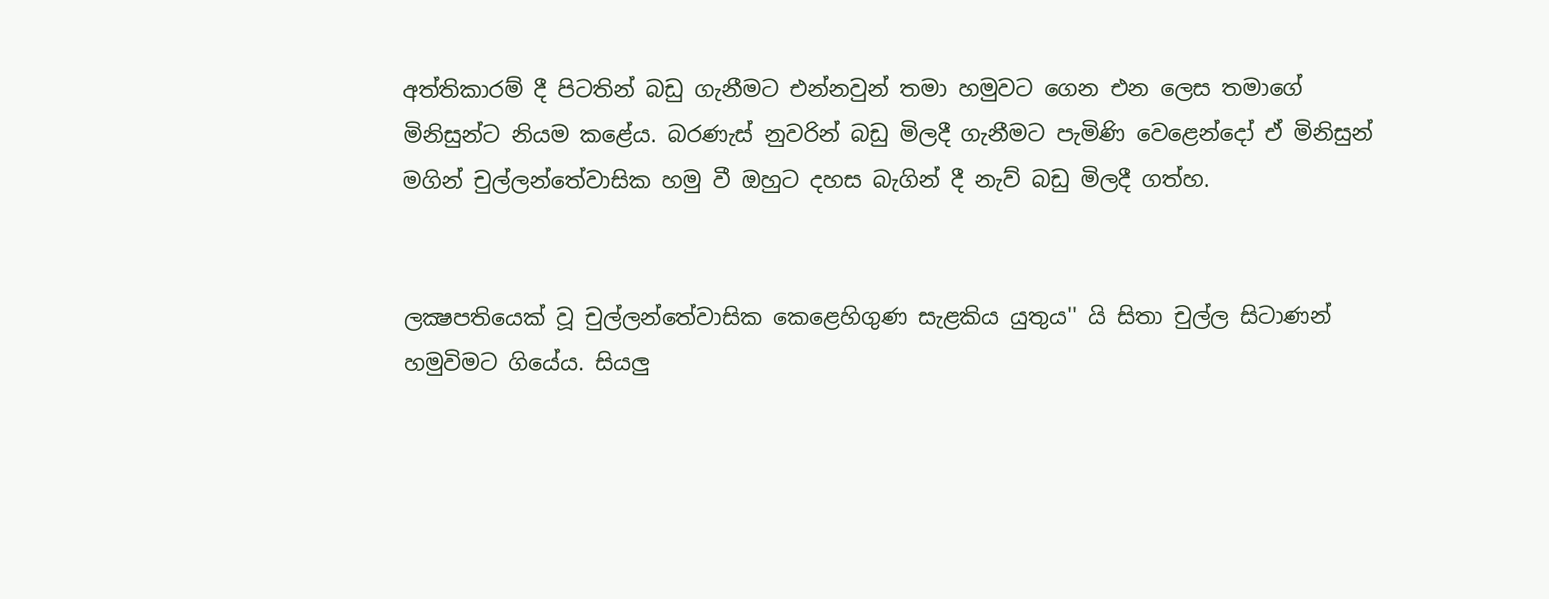අත්තිකාරම් දී පිටතින් බඩු ගැනීමට එන්නවුන් තමා හමුවට ගෙන එන ලෙස තමාගේ මිනිසුන්ට නියම කළේය. බරණැස් නුවරින් බඩු මිලදී ගැනීමට පැමිණි වෙළෙන්දෝ ඒ මිනිසුන් මගින් චුල්ලන්තේවාසික හමු වී ඔහුට දහස බැගින් දී නැව් බඩු මිලදී ගත්හ.


ලක්‍ෂපතියෙක් වූ චුල්ලන්තේවාසික කෙළෙහිගුණ සැළකිය යුතුය'' යි සිතා චුල්ල සිටාණන් හමුවිමට ගියේය. සියලු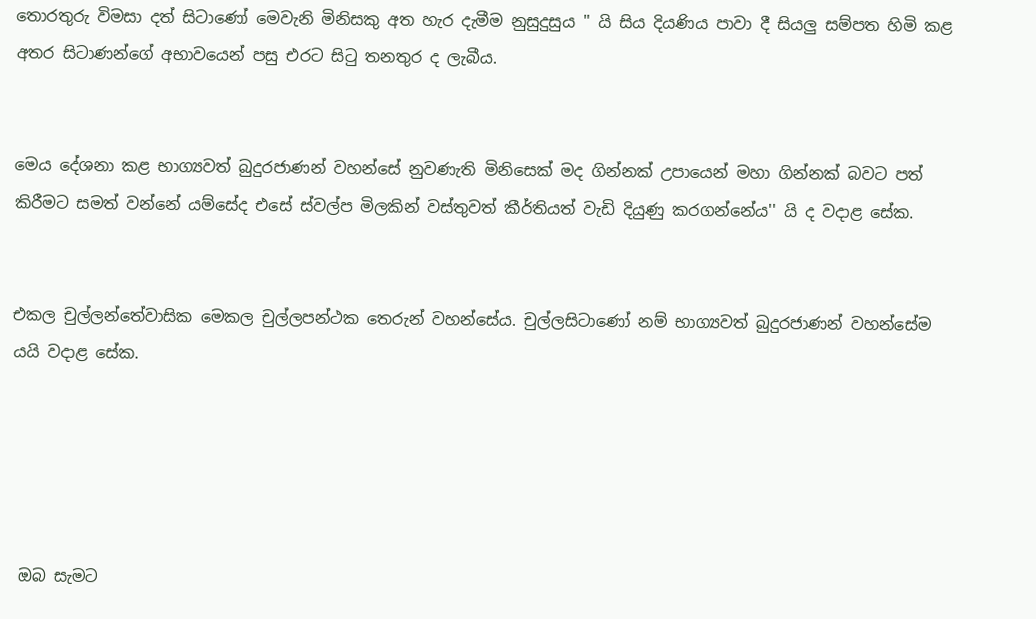තොරතුරු විමසා දත් සිටාණෝ මෙවැනි මිනිසකු අත හැර දැමීම නුසුදුසුය '' යි සිය දියණිය පාවා දී සියලු සම්පත හිමි කළ අතර සිටාණන්ගේ අභාවයෙන් පසු එරට සිටු තනතුර ද ලැබීය.


මෙය දේශනා කළ භාග්‍යවත් බුදුරජාණන් වහන්සේ නුවණැති මිනිසෙක් මද ගින්නක් උපායෙන් මහා ගින්නක් බවට පත් කිරීමට සමත් වන්නේ යම්සේද එසේ ස්වල්ප මිලකින් වස්තුවත් කීර්තියත් වැඩි දියුණු කරගන්නේය'' යි ද වදාළ සේක.


එකල චුල්ලන්තේවාසික මෙකල චුල්ලපන්ථක තෙරුන් වහන්සේය. චුල්ලසිටාණෝ නම් භාග්‍යවත් බුදුරජාණන් වහන්සේම යයි වදාළ සේක.





 ඔබ සැමට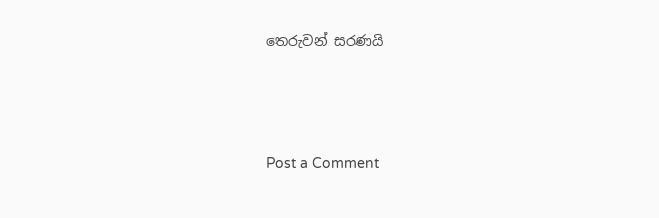තෙරුවන් සරණයි



Post a Comment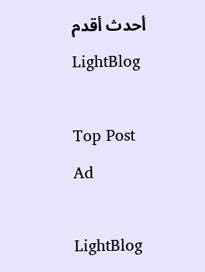أحدث أقدم
LightBlog

Top Post Ad

LightBlog